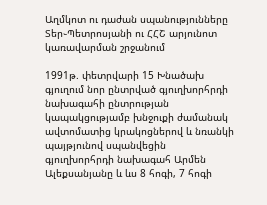Աղմկոտ ու դաժան սպանությունները Տեր֊Պետրոսյանի ու ՀՀՇ արյունոտ կառավարման շրջանում

1991թ. փետրվարի 15 Խնածախ գյուղում նոր ընտրված գյուղխորհրդի նախագահի ընտրության կապակցությամբ խնջուքի ժամանակ ավտոմատից կրակոցներով և նռանկի պայթյունով սպանվեցին գյուղխորհրդի նախագահ Արմեն Ալեքսանյանը և ևս 8 հոգի, 7 հոգի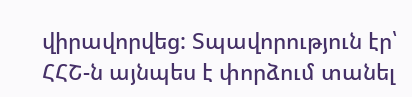վիրավորվեց: Տպավորություն էր՝ ՀՀՇ-ն այնպես է փորձում տանել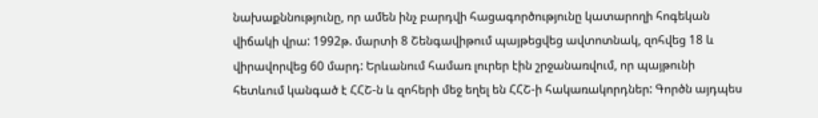նախաքննությունը, որ ամեն ինչ բարդվի հացագործությունը կատարողի հոգեկան վիճակի վրա: 1992թ. մարտի 8 Շենգավիթում պայթեցվեց ավտոտնակ, զոհվեց 18 և վիրավորվեց 60 մարդ: Երևանում համառ լուրեր էին շրջանառվում, որ պայթունի հետևում կանգած է ՀՀՇ-ն և զոհերի մեջ եղել են ՀՀՇ-ի հակառակորդներ: Գործն այդպես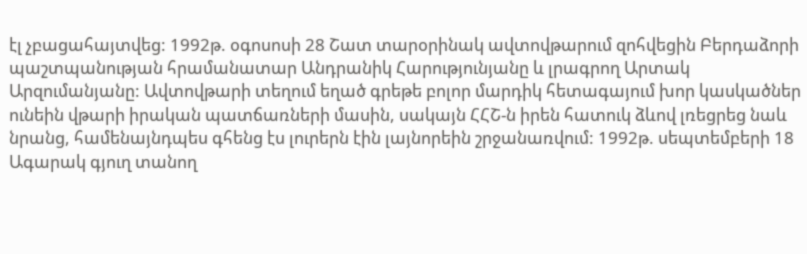էլ չբացահայտվեց: 1992թ. օգոսոսի 28 Շատ տարօրինակ ավտովթարում զոհվեցին Բերդաձորի պաշտպանության հրամանատար Անդրանիկ Հարությունյանը և լրագրող Արտակ Արզումանյանը: Ավտովթարի տեղում եղած գրեթե բոլոր մարդիկ հետագայում խոր կասկածներ ունեին վթարի իրական պատճառների մասին, սակայն ՀՀՇ-ն իրեն հատուկ ձևով լռեցրեց նաև նրանց, համենայնդպես գհենց էս լուրերն էին լայնորեին շրջանառվում: 1992թ. սեպտեմբերի 18 Ագարակ գյուղ տանող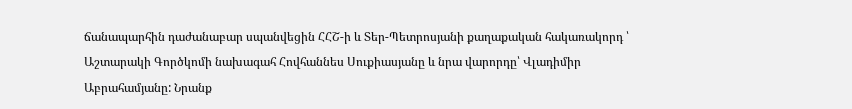ճանապարհին դաժանաբար սպանվեցին ՀՀՇ-ի և Տեր-Պետրոսյանի քաղաքական հակառակորդ ՝ Աշտարակի Գործկոմի նախագահ Հովհաննես Սուքիասյանը և նրա վարորդը՝ Վլադիմիր Աբրահամյանը: Նրանք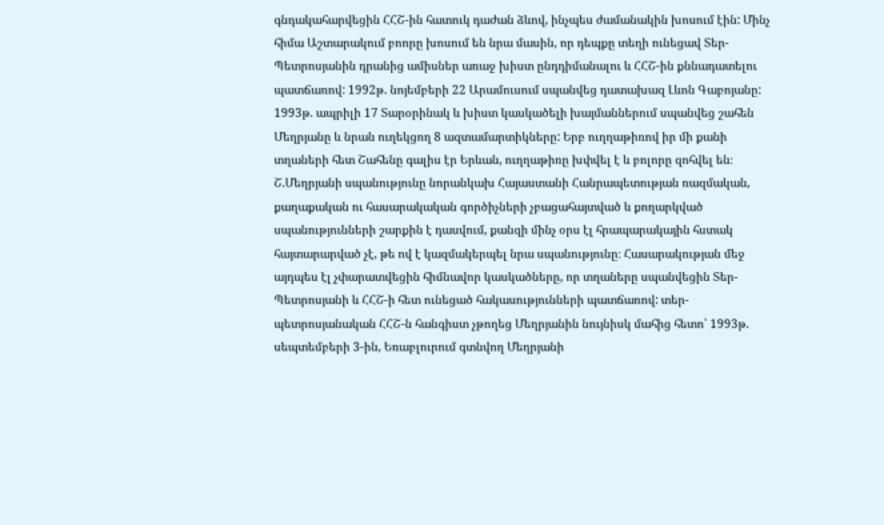գնդակահարվեցին ՀՀՇ-ին հատուկ դաժան ձևով, ինչպես ժամանակին խոսում էին: Մինչ հիմա Աշտարակում բոորը խոսում են նրա մասին, որ դեպքը տեղի ունեցավ Տեր-Պետրոսյանին դրանից ամիսներ առաջ խիստ ընդդիմանալու և ՀՀՇ-ին քննադատելու պատճառով: 1992թ. նոյեմբերի 22 Արամուսում սպանվեց դատախազ Լևոն Գաբոյանը: 1993թ. ապրիլի 17 Տարօրինակ և խիստ կասկածելի խայմաններում սպանվեց շահեն Մեղրյանը և նրան ուղեկցող 8 ազտամարտիկները: Երբ ուղղաթիռով իր մի քանի տղաների հետ Շահենը գալիս էր Երևան, ուղղաթիռը խփվել է և բոլորը զոհվել են։ Շ.Մեղրյանի սպանությունը նորանկախ Հայաստանի Հանրապետության ռազմական, քաղաքական ու հասարակական գործիչների չբացահայտված և քողարկված սպանությունների շարքին է դասվում, քանզի մինչ օրս էլ հրապարակային հստակ հայտարարված չէ, թե ով է կազմակերպել նրա սպանությունը։ Հասարակության մեջ այդպես էլ չփարատվեցին հիմնավոր կասկածները, որ տղաները սպանվեցին Տեր-Պետրոսյանի և ՀՀՇ-ի հետ ունեցած հակասությունների պատճառով: տեր-պետրոսյանական ՀՀՇ-ն հանգիստ չթողեց Մեղրյանին նույնիսկ մահից հետո՝ 1993թ. սեպտեմբերի 3-ին, Եռաբլուրում գտնվող Մեղրյանի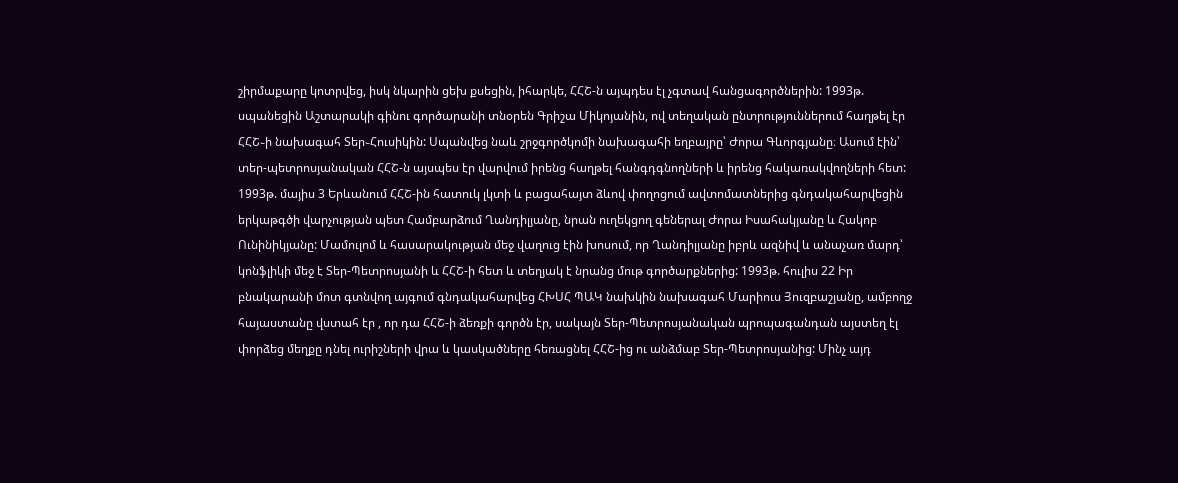շիրմաքարը կոտրվեց, իսկ նկարին ցեխ քսեցին, իհարկե, ՀՀՇ-ն այպդես էլ չգտավ հանցագործներին: 1993թ. սպանեցին Աշտարակի գինու գործարանի տնօրեն Գրիշա Միկոյանին, ով տեղական ընտրություններում հաղթել էր ՀՀՇ֊ի նախագահ Տեր֊Հուսիկին: Սպանվեց նաև շրջգործկոմի նախագահի եղբայրը՝ Ժորա Գևորգյանը։ Ասում էին՝ տեր-պետրոսյանական ՀՀՇ-ն այսպես էր վարվում իրենց հաղթել հանգդգնողների և իրենց հակառակվողների հետ: 1993թ. մայիս 3 Երևանում ՀՀՇ-ին հատուկ լկտի և բացահայտ ձևով փողոցում ավտոմատներից գնդակահարվեցին երկաթգծի վարչության պետ Համբարձում Ղանդիլյանը, նրան ուղեկցող գեներալ Ժորա Իսահակյանը և Հակոբ Ունինիկյանը: Մամուլոմ և հասարակության մեջ վաղուց էին խոսում, որ Ղանդիլյանը իբրև ազնիվ և անաչառ մարդ՝ կոնֆլիկի մեջ է Տեր-Պետրոսյանի և ՀՀՇ-ի հետ և տեղյակ է նրանց մութ գործարքներից: 1993թ. հուլիս 22 Իր բնակարանի մոտ գտնվող այգում գնդակահարվեց ՀԽՍՀ ՊԱԿ նախկին նախագահ Մարիուս Յուզբաշյանը, ամբողջ հայաստանը վստահ էր , որ դա ՀՀՇ-ի ձեռքի գործն էր, սակայն Տեր-Պետրոսյանական պրոպագանդան այստեղ էլ փորձեց մեղքը դնել ուրիշների վրա և կասկածները հեռացնել ՀՀՇ-ից ու անձմաբ Տեր-Պետրոսյանից: Մինչ այդ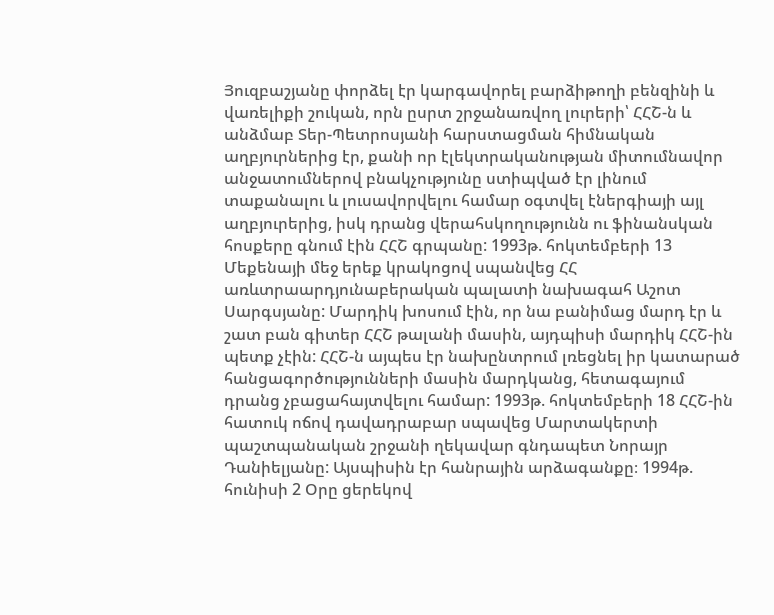Յուզբաշյանը փորձել էր կարգավորել բարձիթողի բենզինի և վառելիքի շուկան, որն ըսրտ շրջանառվող լուրերի՝ ՀՀՇ-ն և անձմաբ Տեր-Պետրոսյանի հարստացման հիմնական աղբյուրներից էր, քանի որ էլեկտրականության միտումնավոր անջատումներով բնակչությունը ստիպված էր լինում տաքանալու և լուսավորվելու համար օգտվել էներգիայի այլ աղբյուրերից, իսկ դրանց վերահսկողությունն ու ֆինանսկան հոսքերը գնում էին ՀՀՇ գրպանը: 1993թ. հոկտեմբերի 13 Մեքենայի մեջ երեք կրակոցով սպանվեց ՀՀ առևտրաարդյունաբերական պալատի նախագահ Աշոտ Սարգսյանը: Մարդիկ խոսում էին, որ նա բանիմաց մարդ էր և շատ բան գիտեր ՀՀՇ թալանի մասին, այդպիսի մարդիկ ՀՀՇ-ին պետք չէին: ՀՀՇ-ն այպես էր նախընտրում լռեցնել իր կատարած հանցագործությունների մասին մարդկանց, հետագայում դրանց չբացահայտվելու համար: 1993թ. հոկտեմբերի 18 ՀՀՇ-ին հատուկ ոճով դավադրաբար սպավեց Մարտակերտի պաշտպանական շրջանի ղեկավար գնդապետ Նորայր Դանիելյանը: Այսպիսին էր հանրային արձագանքը։ 1994թ. հունիսի 2 Օրը ցերեկով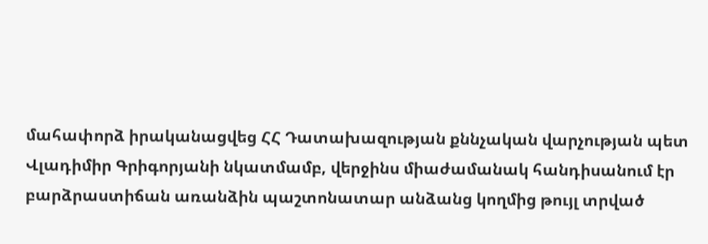մահափորձ իրականացվեց ՀՀ Դատախազության քննչական վարչության պետ Վլադիմիր Գրիգորյանի նկատմամբ, վերջինս միաժամանակ հանդիսանում էր բարձրաստիճան առանձին պաշտոնատար անձանց կողմից թույլ տրված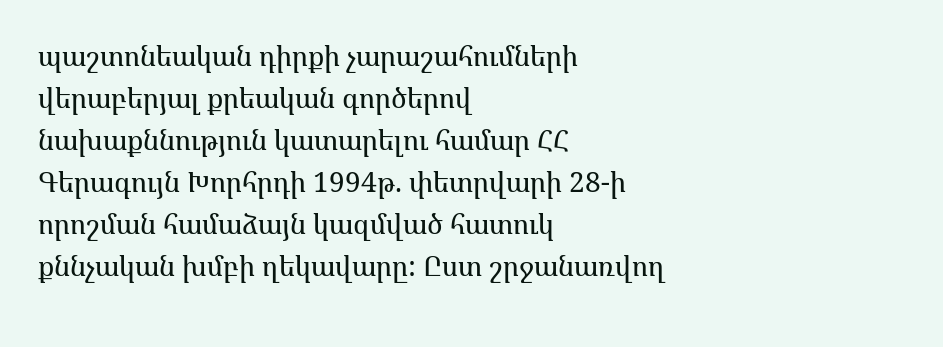պաշտոնեական դիրքի չարաշահումների վերաբերյալ քրեական գործերով նախաքննություն կատարելու համար ՀՀ Գերագույն Խորհրդի 1994թ. փետրվարի 28-ի որոշման համաձայն կազմված հատուկ քննչական խմբի ղեկավարը: Ըստ շրջանառվող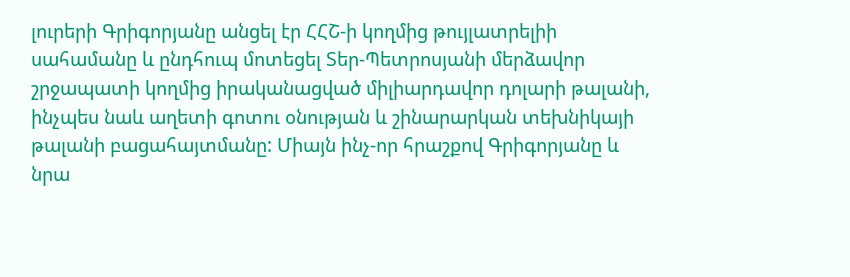լուրերի Գրիգորյանը անցել էր ՀՀՇ-ի կողմից թույլատրելիի սահամանը և ընդհուպ մոտեցել Տեր-Պետրոսյանի մերձավոր շրջապատի կողմից իրականացված միլիարդավոր դոլարի թալանի, ինչպես նաև աղետի գոտու օնության և շինարարկան տեխնիկայի թալանի բացահայտմանը: Միայն ինչ-որ հրաշքով Գրիգորյանը և նրա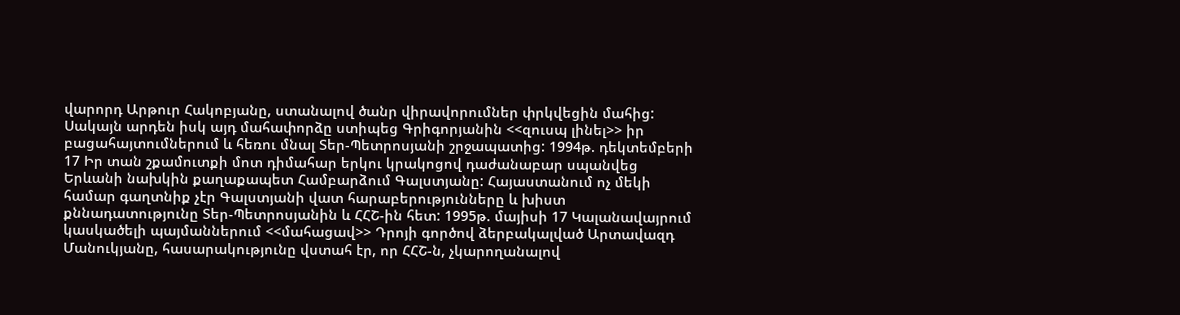վարորդ Արթուր Հակոբյանը, ստանալով ծանր վիրավորումներ փրկվեցին մահից: Սակայն արդեն իսկ այդ մահափորձը ստիպեց Գրիգորյանին <<զուսպ լինել>> իր բացահայտումներում և հեռու մնալ Տեր-Պետրոսյանի շրջապատից: 1994թ. դեկտեմբերի 17 Իր տան շքամուտքի մոտ դիմահար երկու կրակոցով դաժանաբար սպանվեց Երևանի նախկին քաղաքապետ Համբարձում Գալստյանը: Հայաստանում ոչ մեկի համար գաղտնիք չէր Գալստյանի վատ հարաբերությունները և խիստ քննադատությունը Տեր-Պետրոսյանին և ՀՀՇ-ին հետ: 1995թ. մայիսի 17 Կալանավայրում կասկածելի պայմաններում <<մահացավ>> Դրոյի գործով ձերբակալված Արտավազդ Մանուկյանը, հասարակությունը վստահ էր, որ ՀՀՇ-ն, չկարողանալով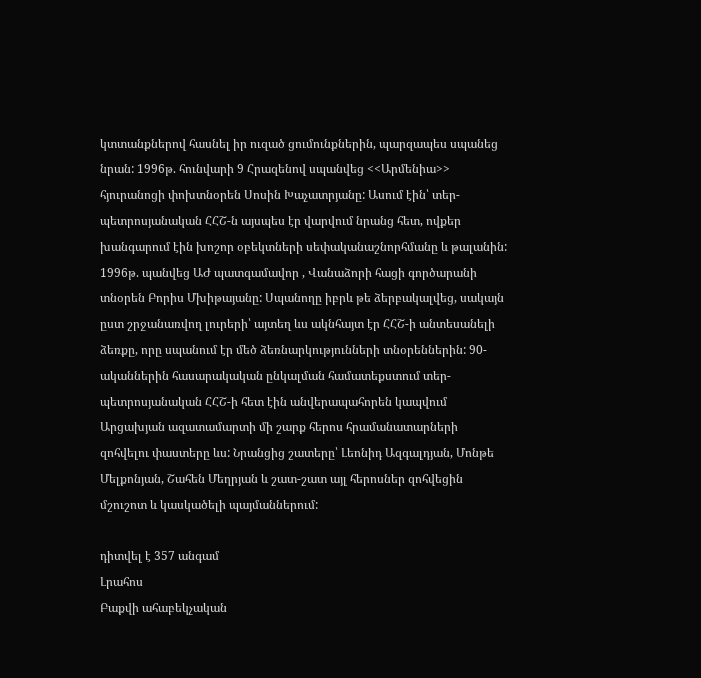կտտանքներով հասնել իր ուզած ցումունքներին, պարզապես սպանեց նրան: 1996թ. հունվարի 9 Հրազենով սպանվեց <<Արմենիա>> հյուրանոցի փոխտնօրեն Սոսին Խաչատրյանը: Ասում էին՝ տեր-պետրոսյանական ՀՀՇ-ն այսպես էր վարվում նրանց հետ, ովքեր խանգարում էին խոշոր օբեկտների սեփականաշնորհմանը և թալանին: 1996թ. պանվեց ԱԺ պատգամավոր , Վանաձորի հացի գործարանի տնօրեն Բորիս Մխիթայանը: Սպանողը իբրև թե ձերբակալվեց, սակայն ըստ շրջանառվող լուրերի՝ այտեղ ևս ակնհայտ էր ՀՀՇ-ի անտեսանելի ձեռքը, որը սպանում էր մեծ ձեռնարկությունների տնօրեններին: 90-ականներին հասարակական ընկալման համատեքստում տեր-պետրոսյանական ՀՀՇ-ի հետ էին անվերապահորեն կապվում Արցախյան ազատամարտի մի շարք հերոս հրամանատարների զոհվելու փաստերը ևս: Նրանցից շատերը՝ Լեոնիդ Ազգալդյան, Մոնթե Մելքոնյան, Շահեն Մեղրյան և շատ-շատ այլ հերոսներ զոհվեցին մշուշոտ և կասկածելի պայմաններում:

դիտվել է 357 անգամ
Լրահոս
Բաքվի ահաբեկչական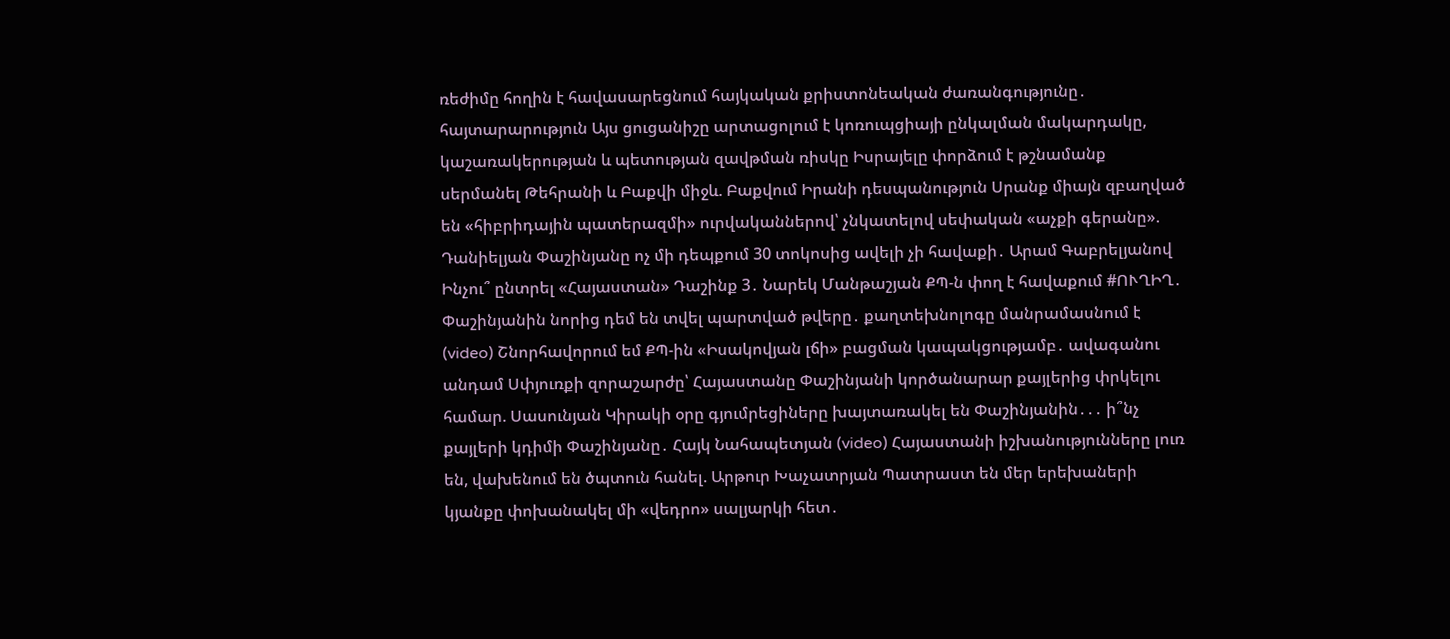ռեժիմը հողին է հավասարեցնում հայկական քրիստոնեական ժառանգությունը․ հայտարարություն Այս ցուցանիշը արտացոլում է կոռուպցիայի ընկալման մակարդակը, կաշառակերության և պետության զավթման ռիսկը Իսրայելը փորձում է թշնամանք սերմանել Թեհրանի և Բաքվի միջև. Բաքվում Իրանի դեսպանություն Սրանք միայն զբաղված են «հիբրիդային պատերազմի» ուրվականներով՝ չնկատելով սեփական «աչքի գերանը». Դանիելյան Փաշինյանը ոչ մի դեպքում 30 տոկոսից ավելի չի հավաքի․ Արամ Գաբրելյանով Ինչու՞ ընտրել «Հայաստան» Դաշինք 3․ Նարեկ Մանթաշյան ՔՊ-ն փող է հավաքում #ՈՒՂԻՂ․ Փաշինյանին նորից դեմ են տվել պարտված թվերը․ քաղտեխնոլոգը մանրամասնում է (video) Շնորհավորում եմ ՔՊ-ին «Իսակովյան լճի» բացման կապակցությամբ․ ավագանու անդամ Սփյուռքի զորաշարժը՝ Հայաստանը Փաշինյանի կործանարար քայլերից փրկելու համար. Սասունյան Կիրակի օրը գյումրեցիները խայտառակել են Փաշինյանին․․․ ի՞նչ քայլերի կդիմի Փաշինյանը․ Հայկ Նահապետյան (video) Հայաստանի իշխանությունները լուռ են, վախենում են ծպտուն հանել. Արթուր Խաչատրյան Պատրաստ են մեր երեխաների կյանքը փոխանակել մի «վեդրո» սալյարկի հետ․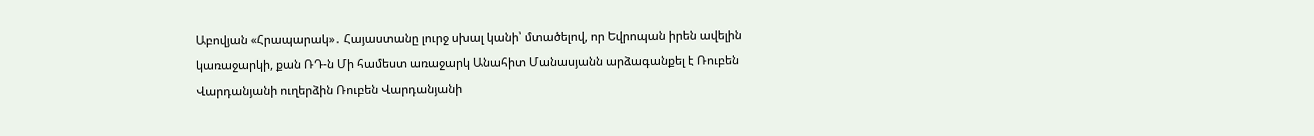Աբովյան «Հրապարակ»․ Հայաստանը լուրջ սխալ կանի՝ մտածելով, որ Եվրոպան իրեն ավելին կառաջարկի, քան ՌԴ-ն Մի համեստ առաջարկ Անահիտ Մանասյանն արձագանքել է Ռուբեն Վարդանյանի ուղերձին Ռուբեն Վարդանյանի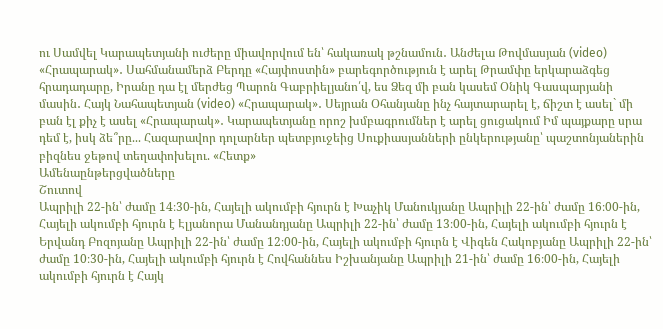ու Սամվել Կարապետյանի ուժերը միավորվում են՝ հակառակ թշնամուն․ Անժելա Թովմասյան (video) «Հրապարակ»․ Սահմանամերձ Բերդը «Հայփոստին» բարեգործություն է արել Թրամփը երկարաձգեց հրադադարը, Իրանը դա էլ մերժեց Պարոն Գաբրիելյանո՛վ, ես Ձեզ մի բան կասեմ Օնիկ Գասպարյանի մասին․ Հայկ Նահապետյան (video) «Հրապարակ»․ Սեյրան Օհանյանը ինչ հայտարարել է, ճիշտ է ասել` մի բան էլ քիչ է ասել «Հրապարակ»․ Կարապետյանը որոշ խմբագրումներ է արել ցուցակում Իմ պայքարը սրա դեմ է, իսկ ձե՞րը... Հազարավոր դոլարներ պետբյուջեից Սուքիասյանների ընկերությանը՝ պաշտոնյաներին բիզնես ջեթով տեղափոխելու. «Հետք»
Ամենաընթերցվածները
Շուտով
Ապրիլի 22-ին՝ ժամը 14։30-ին, Հայելի ակումբի հյուրն է Խաչիկ Մանուկյանը Ապրիլի 22-ին՝ ժամը 16։00-ին, Հայելի ակումբի հյուրն է Էլյանորա Մանանդյանը Ապրիլի 22-ին՝ ժամը 13։00-ին, Հայելի ակումբի հյուրն է Երվանդ Բոզոյանը Ապրիլի 22-ին՝ ժամը 12։00-ին, Հայելի ակումբի հյուրն է Վիգեն Հակոբյանը Ապրիլի 22-ին՝ ժամը 10։30-ին, Հայելի ակումբի հյուրն է Հովհաննես Իշխանյանը Ապրիլի 21-ին՝ ժամը 16։00-ին, Հայելի ակումբի հյուրն է Հայկ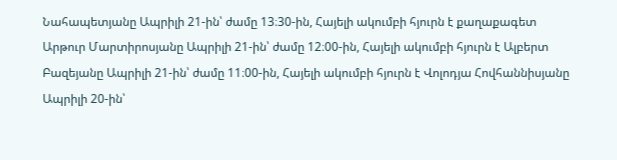Նահապետյանը Ապրիլի 21-ին՝ ժամը 13։30-ին, Հայելի ակումբի հյուրն է քաղաքագետ Արթուր Մարտիրոսյանը Ապրիլի 21-ին՝ ժամը 12։00-ին, Հայելի ակումբի հյուրն է Ալբերտ Բազեյանը Ապրիլի 21-ին՝ ժամը 11։00-ին, Հայելի ակումբի հյուրն է Վոլոդյա Հովհաննիսյանը Ապրիլի 20-ին՝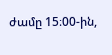ժամը 15։00-ին,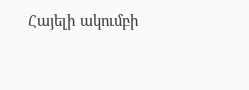Հայելի ակումբի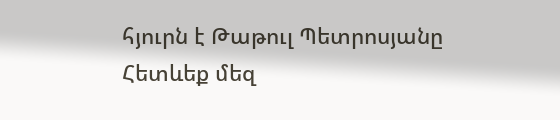հյուրն է Թաթուլ Պետրոսյանը
Հետևեք մեզ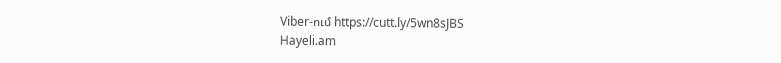Viber-ում https://cutt.ly/5wn8sJBS
Hayeli.am